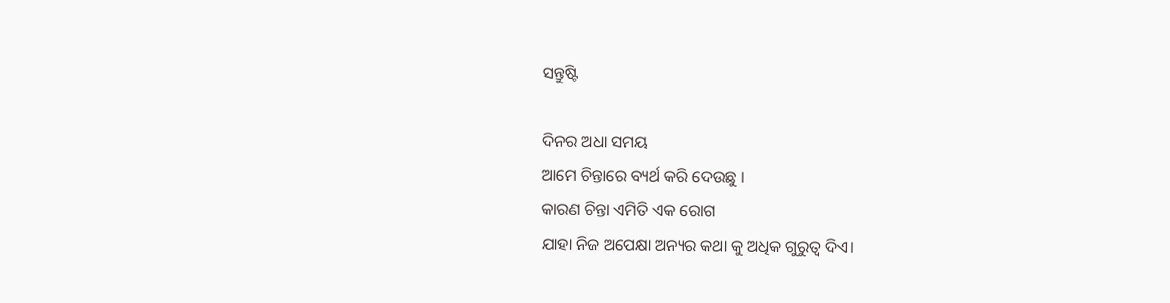ସନ୍ତୁଷ୍ଟି

ଦିନର ଅଧା ସମୟ
ଆମେ ଚିନ୍ତାରେ ବ୍ୟର୍ଥ କରି ଦେଉଛୁ ।
କାରଣ ଚିନ୍ତା ଏମିତି ଏକ ରୋଗ
ଯାହା ନିଜ ଅପେକ୍ଷା ଅନ୍ୟର କଥା କୁ ଅଧିକ ଗୁରୁତ୍ଵ ଦିଏ।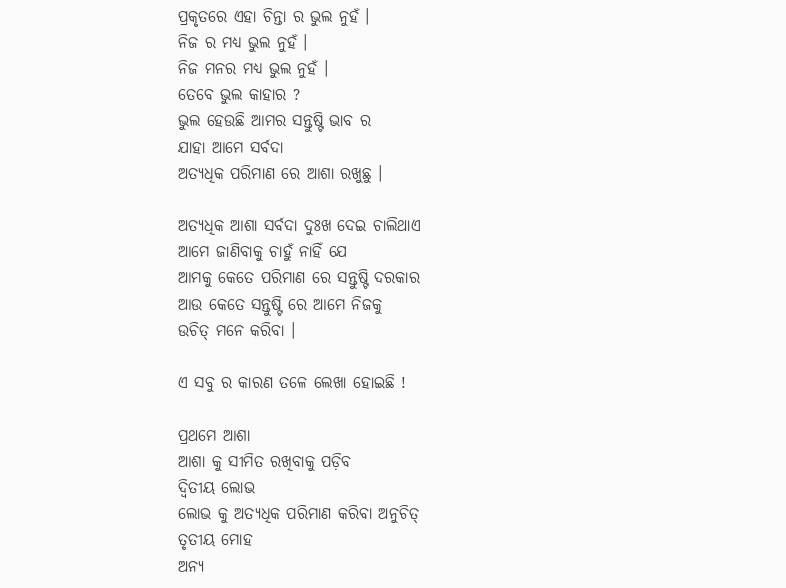ପ୍ରକୃତରେ ଏହା ଚିନ୍ତା ର ଭୁଲ ନୁହଁ ।
ନିଜ ର ମଧ୍ୟ ଭୁଲ ନୁହଁ ।
ନିଜ ମନର ମଧ୍ୟ ଭୁଲ ନୁହଁ ।
ତେବେ ଭୁଲ କାହାର ?
ଭୁଲ ହେଉଛି ଆମର ସନ୍ତୁଷ୍ଟି ଭାବ ର
ଯାହା ଆମେ ସର୍ବଦା
ଅତ୍ୟଧିକ ପରିମାଣ ରେ ଆଶା ରଖୁଛୁ ।

ଅତ୍ୟଧିକ ଆଶା ସର୍ବଦା ଦୁଃଖ ଦେଇ ଚାଲିଥାଏ
ଆମେ ଜାଣିବାକୁ ଚାହୁଁ ନାହିଁ ଯେ
ଆମକୁ କେତେ ପରିମାଣ ରେ ସନ୍ତୁଷ୍ଟି ଦରକାର
ଆଉ କେତେ ସନ୍ତୁଷ୍ଟି ରେ ଆମେ ନିଜକୁ
ଉଚିତ୍ ମନେ କରିବା ।

ଏ ସବୁ ର କାରଣ ତଳେ ଲେଖା ହୋଇଛି !

ପ୍ରଥମେ ଆଶା
ଆଶା କୁ ସୀମିତ ରଖିବାକୁ ପଡ଼ିବ
ଦ୍ଵିତୀୟ ଲୋଭ
ଲୋଭ କୁ ଅତ୍ୟଧିକ ପରିମାଣ କରିବା ଅନୁଚିତ୍
ତୃତୀୟ ମୋହ
ଅନ୍ୟ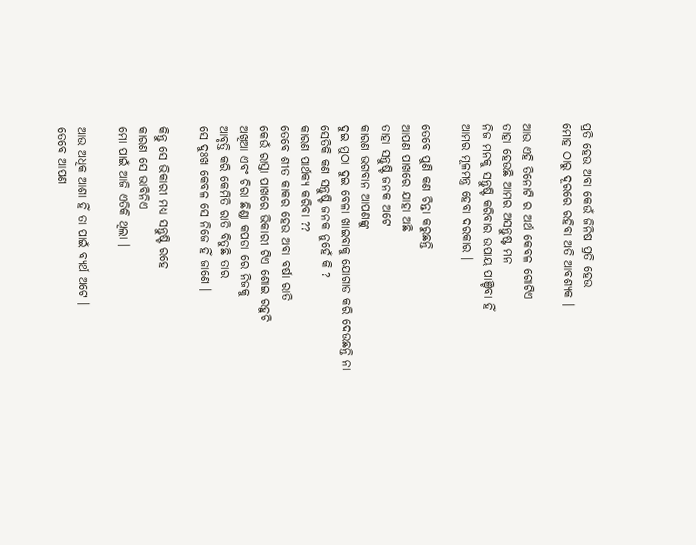ପ୍ରତି ହେଉ ଅବା କେଉଁ ଜିନିଷ ପ୍ରତି ହେଉ
ମୋହ ଠାରୁ ଦୂରରେ ରହିବା ଅତି ଆବଶ୍ୟକ ।

ଆଉ ଏହି ତିନୋଟି ର ଅର୍ଥ କେବଳ ଗୋଟିଏ
ତାହା ହେଉଛି ଆମର ଅସନ୍ତୁଷ୍ଟ ମନ
ନିଜ ମନକୁ ସନ୍ତୁଷ୍ଟି କରିବାର ଉପାୟ ପାଞ୍ଚିବା ହିଁ
ଆମର ମୂଳମନ୍ତ୍ର ହେବା ଦରକାର ।

ତେବେ ପୁଣି କଣ ଚିନ୍ତା କରୁଛନ୍ତି
ଆପଣ ପାଖରେ ଯାହା ଅଛି
ତାହା ସନ୍ତୁଷ୍ଟି ଜନକ ଅଟେ
କାରଣ ଭଗବାନ ଆପଣଙ୍କୁ
ଦୁଇ ମୁଠା ଦୁଇ ବେଳା ଖାଇବାକୁ ଯୋଗାଡ କରି ଦେଉଛନ୍ତି ନା
ସେତିକି କଣ ସନ୍ତୁଷ୍ଟି ଜନକ ନୁହେଁ କି ?
କାରଣ ପାର୍ଥକ୍ୟ କରିବା ??
ତେବେ ଶୀତ କାକର ହେଉ ଅବା ବର୍ଷା ରାତି
କେଉଁ ରାସ୍ତା ପାଖରେ ଭିକାରୀ ଟିଏ ଶୋଇ ରହୁଚି
ଅଖିଆ ଏବଂ ଚିରା ଛିଣ୍ଡା କପଡା ରେ ନିଜକୁ
ଆବୃତ୍ତି କରି କେମିତି ରାତି ବିତୁଛି ତାର
ସେ ଦୁଃଖ କେବଳ ସେ ନିଜେ ହିଁ ଜାଣେ ।

କିନ୍ତୁ ସେ ଭିକାରୀ ମଧ୍ୟ ସନ୍ତୁଷ୍ଟି ରହେ
କାରଣ ସେ ଭାବିନିଏ
ମୋ ପାଇଁ ଆଜି ଏତିକି ଥିଲା ।

ଆଉ ଅଧିକ ଆଶା ହିଁ ତା ପାଇଁ ବ୍ୟର୍ଥ ଅଟେ ।
ତେବେ ଆପଣ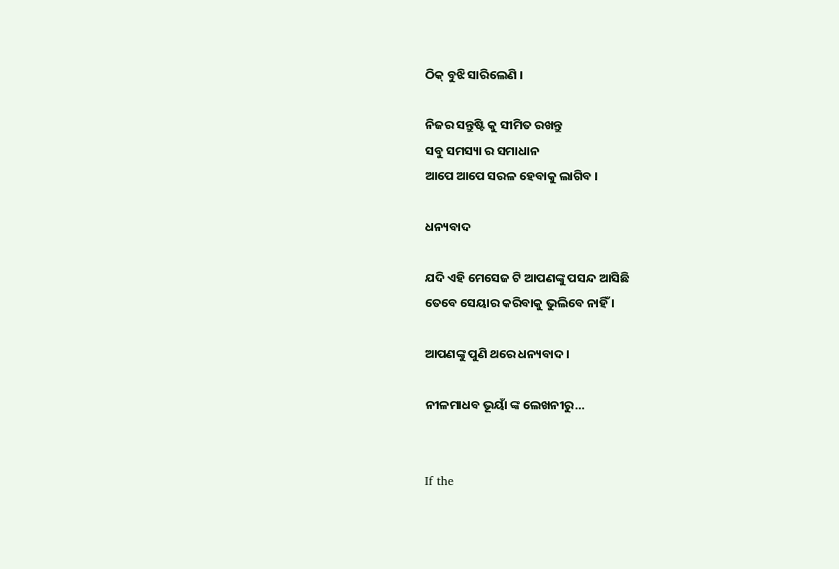ଠିକ୍ ବୁଝି ସାରିଲେଣି ।

ନିଜର ସନ୍ତୁଷ୍ଟି କୁ ସୀମିତ ରଖନ୍ତୁ
ସବୁ ସମସ୍ୟା ର ସମାଧାନ
ଆପେ ଆପେ ସରଳ ହେବାକୁ ଲାଗିବ ।

ଧନ୍ୟବାଦ

ଯଦି ଏହି ମେସେଜ ଟି ଆପଣଙ୍କୁ ପସନ୍ଦ ଆସିଛି
ତେବେ ସେୟାର କରିବାକୁ ଭୁଲିବେ ନାହିଁ ।

ଆପଣଙ୍କୁ ପୁଣି ଥରେ ଧନ୍ୟବାଦ ।

ନୀଳମାଧବ ଭୂୟାଁ ଙ୍କ ଲେଖନୀରୁ…


If the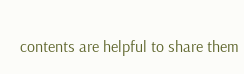contents are helpful to share them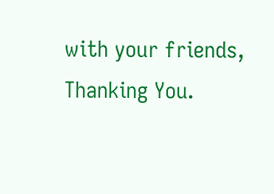with your friends, Thanking You.